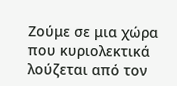Ζούμε σε μια χώρα που κυριολεκτικά λούζεται από τον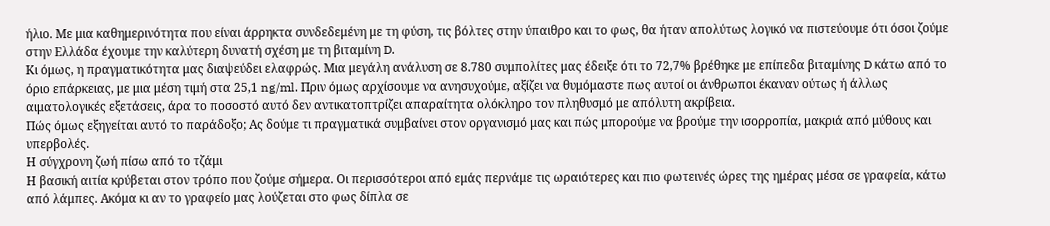ήλιο. Με μια καθημερινότητα που είναι άρρηκτα συνδεδεμένη με τη φύση, τις βόλτες στην ύπαιθρο και το φως, θα ήταν απολύτως λογικό να πιστεύουμε ότι όσοι ζούμε στην Ελλάδα έχουμε την καλύτερη δυνατή σχέση με τη βιταμίνη D.
Κι όμως, η πραγματικότητα μας διαψεύδει ελαφρώς. Μια μεγάλη ανάλυση σε 8.780 συμπολίτες μας έδειξε ότι το 72,7% βρέθηκε με επίπεδα βιταμίνης D κάτω από το όριο επάρκειας, με μια μέση τιμή στα 25,1 ng/ml. Πριν όμως αρχίσουμε να ανησυχούμε, αξίζει να θυμόμαστε πως αυτοί οι άνθρωποι έκαναν ούτως ή άλλως αιματολογικές εξετάσεις, άρα το ποσοστό αυτό δεν αντικατοπτρίζει απαραίτητα ολόκληρο τον πληθυσμό με απόλυτη ακρίβεια.
Πώς όμως εξηγείται αυτό το παράδοξο; Ας δούμε τι πραγματικά συμβαίνει στον οργανισμό μας και πώς μπορούμε να βρούμε την ισορροπία, μακριά από μύθους και υπερβολές.
Η σύγχρονη ζωή πίσω από το τζάμι
Η βασική αιτία κρύβεται στον τρόπο που ζούμε σήμερα. Οι περισσότεροι από εμάς περνάμε τις ωραιότερες και πιο φωτεινές ώρες της ημέρας μέσα σε γραφεία, κάτω από λάμπες. Ακόμα κι αν το γραφείο μας λούζεται στο φως δίπλα σε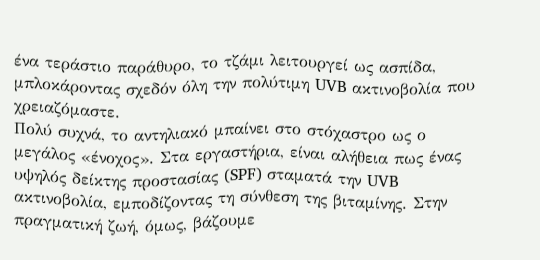ένα τεράστιο παράθυρο, το τζάμι λειτουργεί ως ασπίδα, μπλοκάροντας σχεδόν όλη την πολύτιμη UVB ακτινοβολία που χρειαζόμαστε.
Πολύ συχνά, το αντηλιακό μπαίνει στο στόχαστρο ως ο μεγάλος «ένοχος». Στα εργαστήρια, είναι αλήθεια πως ένας υψηλός δείκτης προστασίας (SPF) σταματά την UVB ακτινοβολία, εμποδίζοντας τη σύνθεση της βιταμίνης. Στην πραγματική ζωή, όμως, βάζουμε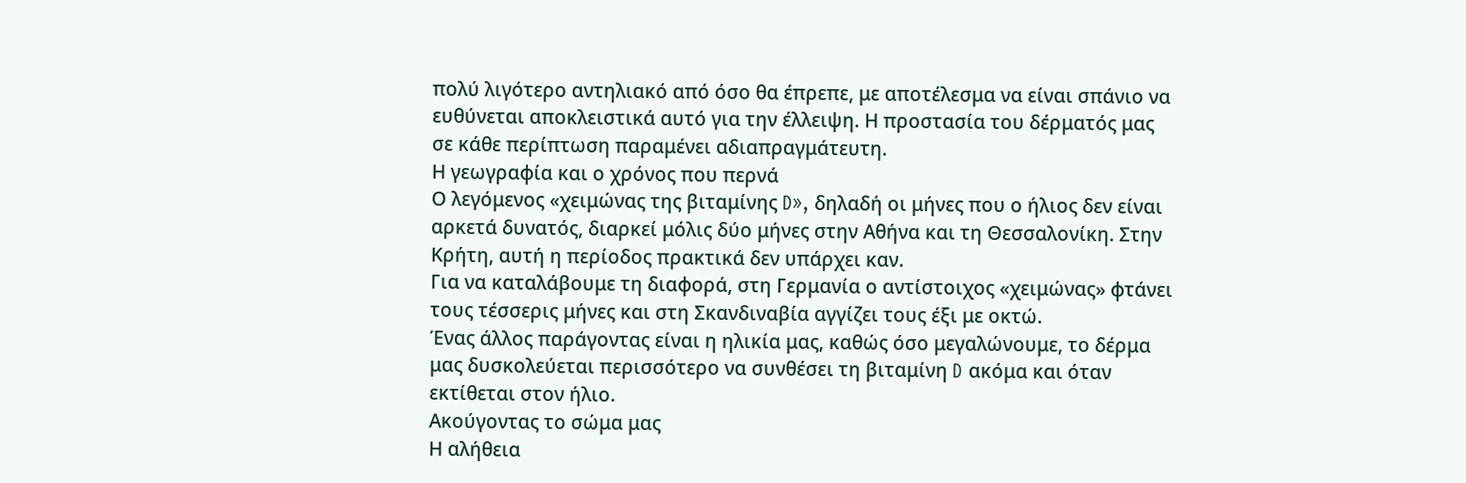πολύ λιγότερο αντηλιακό από όσο θα έπρεπε, με αποτέλεσμα να είναι σπάνιο να ευθύνεται αποκλειστικά αυτό για την έλλειψη. Η προστασία του δέρματός μας σε κάθε περίπτωση παραμένει αδιαπραγμάτευτη.
Η γεωγραφία και ο χρόνος που περνά
Ο λεγόμενος «χειμώνας της βιταμίνης D», δηλαδή οι μήνες που ο ήλιος δεν είναι αρκετά δυνατός, διαρκεί μόλις δύο μήνες στην Αθήνα και τη Θεσσαλονίκη. Στην Κρήτη, αυτή η περίοδος πρακτικά δεν υπάρχει καν.
Για να καταλάβουμε τη διαφορά, στη Γερμανία ο αντίστοιχος «χειμώνας» φτάνει τους τέσσερις μήνες και στη Σκανδιναβία αγγίζει τους έξι με οκτώ.
Ένας άλλος παράγοντας είναι η ηλικία μας, καθώς όσο μεγαλώνουμε, το δέρμα μας δυσκολεύεται περισσότερο να συνθέσει τη βιταμίνη D ακόμα και όταν εκτίθεται στον ήλιο.
Ακούγοντας το σώμα μας
Η αλήθεια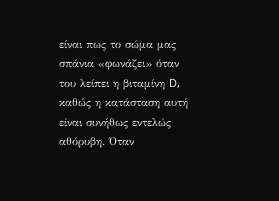είναι πως το σώμα μας σπάνια «φωνάζει» όταν του λείπει η βιταμίνη D, καθώς η κατάσταση αυτή είναι συνήθως εντελώς αθόρυβη. Όταν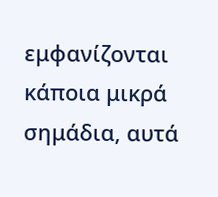εμφανίζονται κάποια μικρά σημάδια, αυτά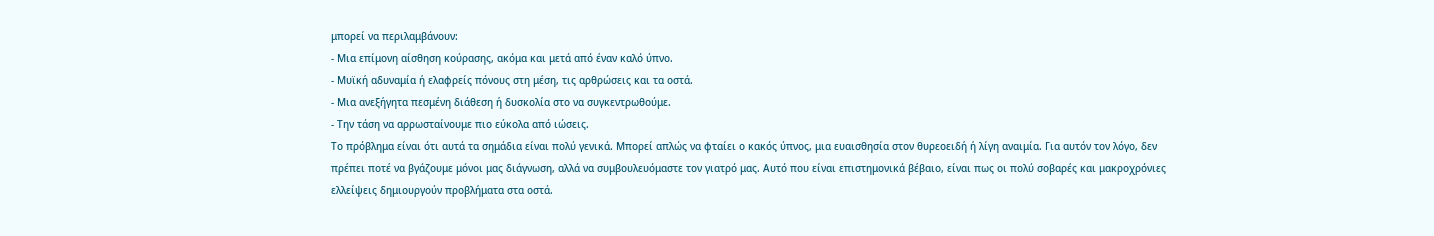μπορεί να περιλαμβάνουν:
- Μια επίμονη αίσθηση κούρασης, ακόμα και μετά από έναν καλό ύπνο.
- Μυϊκή αδυναμία ή ελαφρείς πόνους στη μέση, τις αρθρώσεις και τα οστά.
- Μια ανεξήγητα πεσμένη διάθεση ή δυσκολία στο να συγκεντρωθούμε.
- Την τάση να αρρωσταίνουμε πιο εύκολα από ιώσεις.
Το πρόβλημα είναι ότι αυτά τα σημάδια είναι πολύ γενικά. Μπορεί απλώς να φταίει ο κακός ύπνος, μια ευαισθησία στον θυρεοειδή ή λίγη αναιμία. Για αυτόν τον λόγο, δεν πρέπει ποτέ να βγάζουμε μόνοι μας διάγνωση, αλλά να συμβουλευόμαστε τον γιατρό μας. Αυτό που είναι επιστημονικά βέβαιο, είναι πως οι πολύ σοβαρές και μακροχρόνιες ελλείψεις δημιουργούν προβλήματα στα οστά.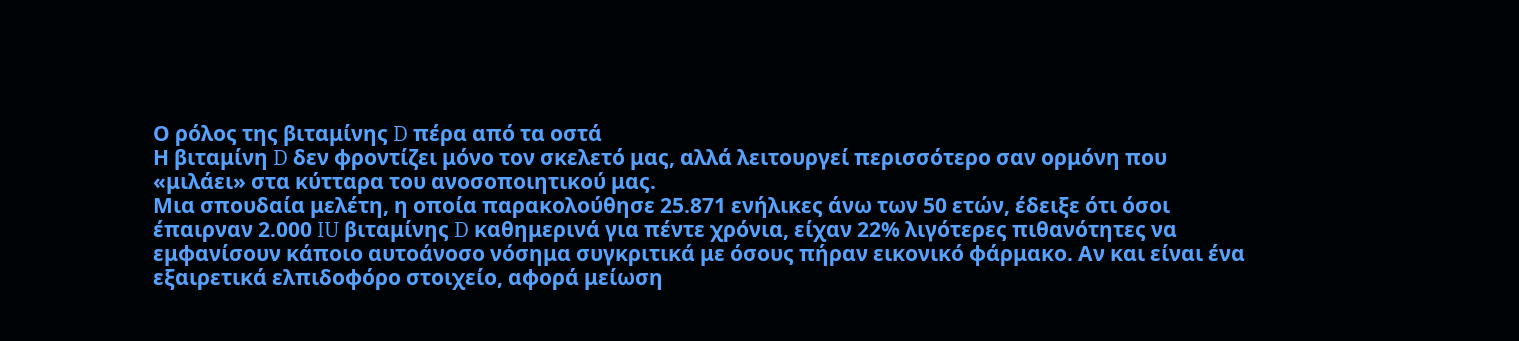Ο ρόλος της βιταμίνης D πέρα από τα οστά
Η βιταμίνη D δεν φροντίζει μόνο τον σκελετό μας, αλλά λειτουργεί περισσότερο σαν ορμόνη που «μιλάει» στα κύτταρα του ανοσοποιητικού μας.
Μια σπουδαία μελέτη, η οποία παρακολούθησε 25.871 ενήλικες άνω των 50 ετών, έδειξε ότι όσοι έπαιρναν 2.000 IU βιταμίνης D καθημερινά για πέντε χρόνια, είχαν 22% λιγότερες πιθανότητες να εμφανίσουν κάποιο αυτοάνοσο νόσημα συγκριτικά με όσους πήραν εικονικό φάρμακο. Αν και είναι ένα εξαιρετικά ελπιδοφόρο στοιχείο, αφορά μείωση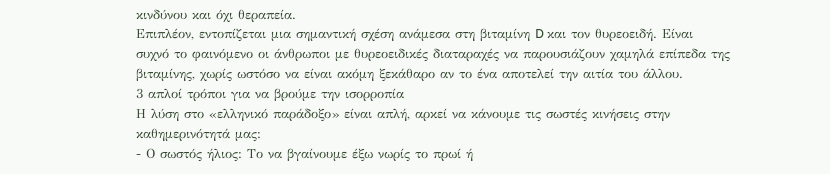κινδύνου και όχι θεραπεία.
Επιπλέον, εντοπίζεται μια σημαντική σχέση ανάμεσα στη βιταμίνη D και τον θυρεοειδή. Είναι συχνό το φαινόμενο οι άνθρωποι με θυρεοειδικές διαταραχές να παρουσιάζουν χαμηλά επίπεδα της βιταμίνης, χωρίς ωστόσο να είναι ακόμη ξεκάθαρο αν το ένα αποτελεί την αιτία του άλλου.
3 απλοί τρόποι για να βρούμε την ισορροπία
Η λύση στο «ελληνικό παράδοξο» είναι απλή, αρκεί να κάνουμε τις σωστές κινήσεις στην καθημερινότητά μας:
- Ο σωστός ήλιος: Το να βγαίνουμε έξω νωρίς το πρωί ή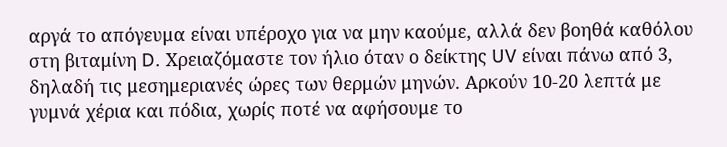αργά το απόγευμα είναι υπέροχο για να μην καούμε, αλλά δεν βοηθά καθόλου στη βιταμίνη D. Χρειαζόμαστε τον ήλιο όταν ο δείκτης UV είναι πάνω από 3, δηλαδή τις μεσημεριανές ώρες των θερμών μηνών. Αρκούν 10-20 λεπτά με γυμνά χέρια και πόδια, χωρίς ποτέ να αφήσουμε το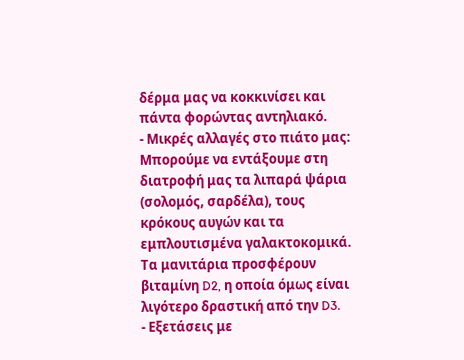δέρμα μας να κοκκινίσει και πάντα φορώντας αντηλιακό.
- Μικρές αλλαγές στο πιάτο μας: Μπορούμε να εντάξουμε στη διατροφή μας τα λιπαρά ψάρια (σολομός, σαρδέλα), τους κρόκους αυγών και τα εμπλουτισμένα γαλακτοκομικά. Τα μανιτάρια προσφέρουν βιταμίνη D2, η οποία όμως είναι λιγότερο δραστική από την D3.
- Εξετάσεις με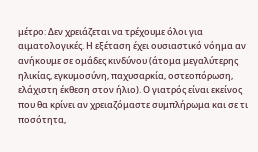μέτρο: Δεν χρειάζεται να τρέχουμε όλοι για αιματολογικές. Η εξέταση έχει ουσιαστικό νόημα αν ανήκουμε σε ομάδες κινδύνου (άτομα μεγαλύτερης ηλικίας, εγκυμοσύνη, παχυσαρκία, οστεοπόρωση, ελάχιστη έκθεση στον ήλιο). Ο γιατρός είναι εκείνος που θα κρίνει αν χρειαζόμαστε συμπλήρωμα και σε τι ποσότητα,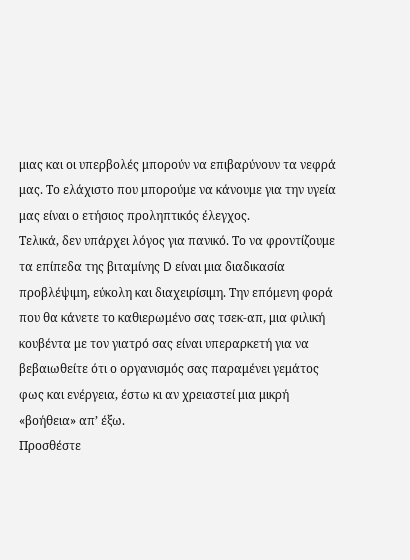μιας και οι υπερβολές μπορούν να επιβαρύνουν τα νεφρά μας. Το ελάχιστο που μπορούμε να κάνουμε για την υγεία μας είναι ο ετήσιος προληπτικός έλεγχος.
Τελικά, δεν υπάρχει λόγος για πανικό. Το να φροντίζουμε τα επίπεδα της βιταμίνης D είναι μια διαδικασία προβλέψιμη, εύκολη και διαχειρίσιμη. Την επόμενη φορά που θα κάνετε το καθιερωμένο σας τσεκ-απ, μια φιλική κουβέντα με τον γιατρό σας είναι υπεραρκετή για να βεβαιωθείτε ότι ο οργανισμός σας παραμένει γεμάτος φως και ενέργεια, έστω κι αν χρειαστεί μια μικρή «βοήθεια» απ’ έξω.
Προσθέστε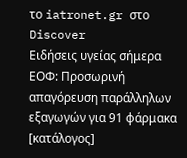το iatronet.gr στο Discover
Ειδήσεις υγείας σήμερα
ΕΟΦ: Προσωρινή απαγόρευση παράλληλων εξαγωγών για 91 φάρμακα [κατάλογος]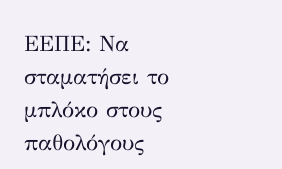ΕΕΠΕ: Να σταματήσει το μπλόκο στους παθολόγους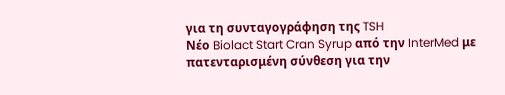για τη συνταγογράφηση της TSH
Νέο Biolact Start Cran Syrup από την InterMed με πατενταρισμένη σύνθεση για την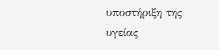υποστήριξη της υγείας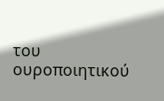του ουροποιητικού